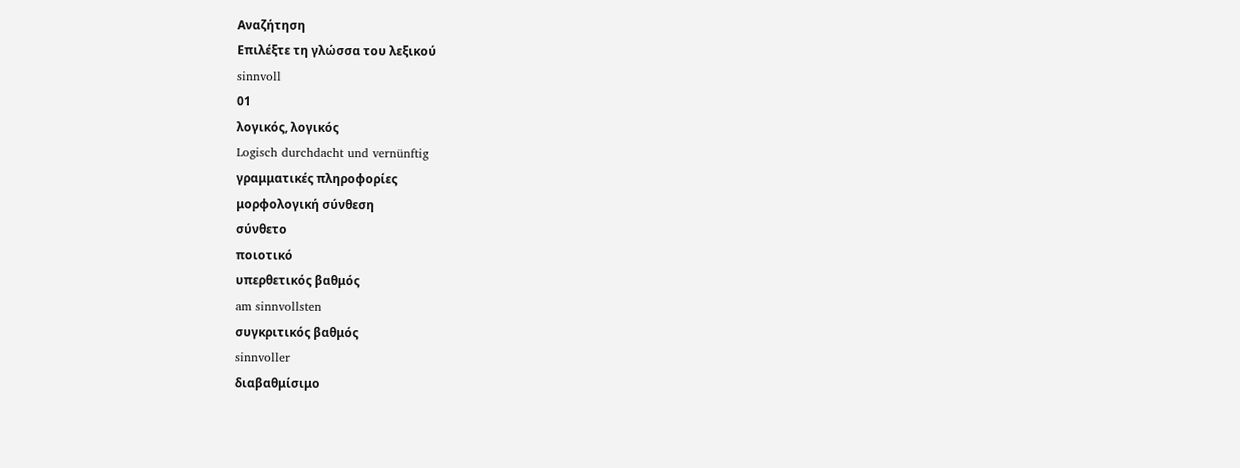Αναζήτηση
Επιλέξτε τη γλώσσα του λεξικού
sinnvoll
01
λογικός, λογικός
Logisch durchdacht und vernünftig
γραμματικές πληροφορίες
μορφολογική σύνθεση
σύνθετο
ποιοτικό
υπερθετικός βαθμός
am sinnvollsten
συγκριτικός βαθμός
sinnvoller
διαβαθμίσιμο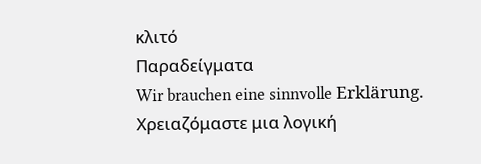κλιτό
Παραδείγματα
Wir brauchen eine sinnvolle Erklärung.
Χρειαζόμαστε μια λογική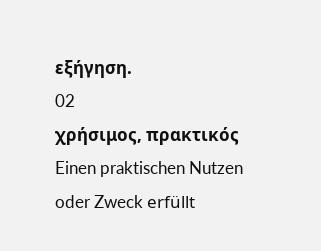εξήγηση.
02
χρήσιμος, πρακτικός
Einen praktischen Nutzen oder Zweck erfüllt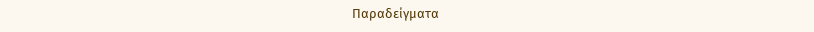Παραδείγματα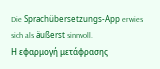Die Sprachübersetzungs-App erwies sich als äußerst sinnvoll.
Η εφαρμογή μετάφρασης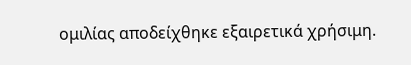ομιλίας αποδείχθηκε εξαιρετικά χρήσιμη.